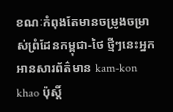ខណៈកំពុងតែមានចម្រូងចម្រាស់ព្រំដែនកម្ពុជា-ថៃ ថ្មីៗនេះអ្នកអានសារព័ត៌មាន kam-kon khao ប៉ុស្តិ៍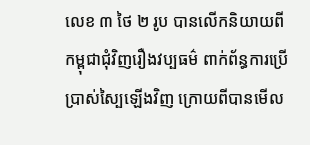លេខ ៣ ថៃ ២ រូប បានលើកនិយាយពីកម្ពុជាជុំវិញរឿងវប្បធម៌ ពាក់ព័ន្ធការប្រើប្រាស់ស្បៃឡើងវិញ ក្រោយពីបានមើល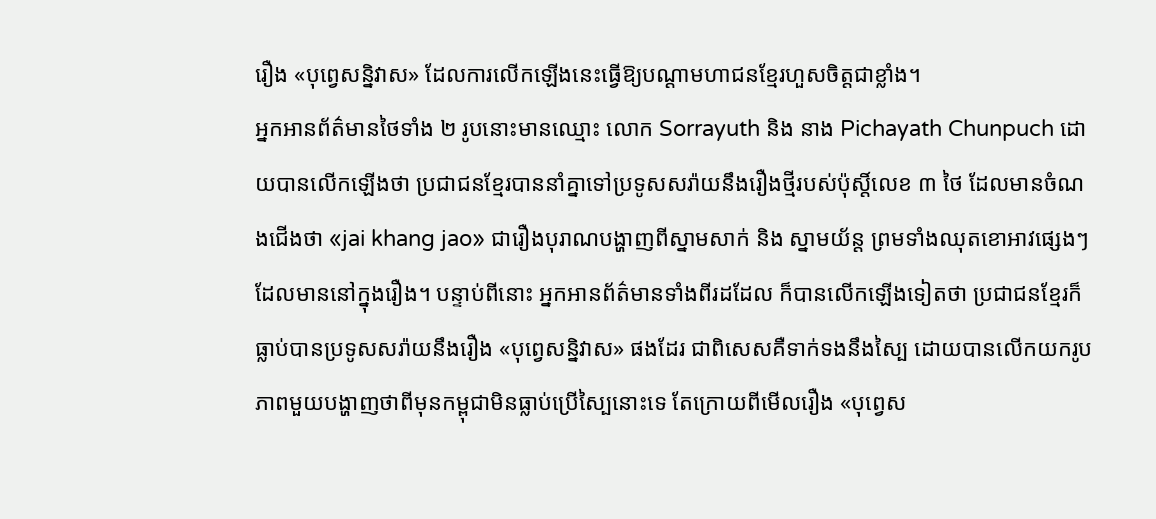រឿង «បុព្វេសន្និវាស» ដែលការលើកឡើងនេះធ្វើឱ្យបណ្ដាមហាជនខ្មែរហួសចិត្តជាខ្លាំង។
អ្នកអានព័ត៌មានថៃទាំង ២ រូបនោះមានឈ្មោះ លោក Sorrayuth និង នាង Pichayath Chunpuch ដោយបានលើកឡើងថា ប្រជាជនខ្មែរបាននាំគ្នាទៅប្រទូសសរ៉ាយនឹងរឿងថ្មីរបស់ប៉ុស្តិ៍លេខ ៣ ថៃ ដែលមានចំណងជើងថា «jai khang jao» ជារឿងបុរាណបង្ហាញពីស្នាមសាក់ និង ស្នាមយ័ន្ត ព្រមទាំងឈុតខោអាវផ្សេងៗដែលមាននៅក្នុងរឿង។ បន្ទាប់ពីនោះ អ្នកអានព័ត៌មានទាំងពីរដដែល ក៏បានលើកឡើងទៀតថា ប្រជាជនខ្មែរក៏ធ្លាប់បានប្រទូសសរ៉ាយនឹងរឿង «បុព្វេសន្និវាស» ផងដែរ ជាពិសេសគឺទាក់ទងនឹងស្បៃ ដោយបានលើកយករូបភាពមួយបង្ហាញថាពីមុនកម្ពុជាមិនធ្លាប់ប្រើស្បៃនោះទេ តែក្រោយពីមើលរឿង «បុព្វេស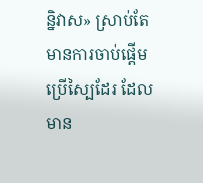ន្និវាស» ស្រាប់តែមានការចាប់ផ្តើមប្រើស្បៃដែរ ដែលមាន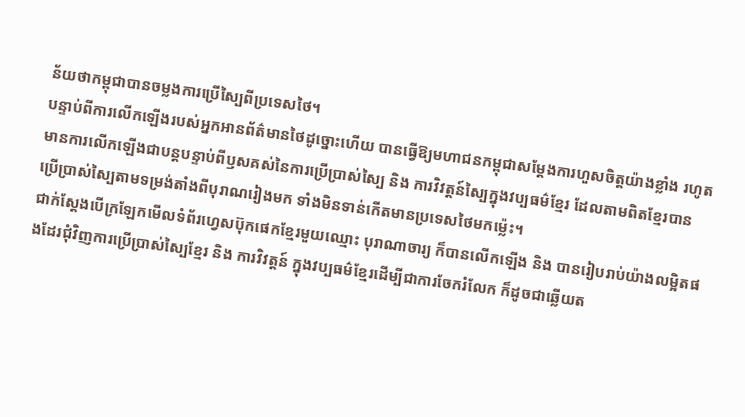ន័យថាកម្ពុជាបានចម្លងការប្រើស្បៃពីប្រទេសថៃ។
បន្ទាប់ពីការលើកឡើងរបស់អ្នកអានព័ត៌មានថៃដូច្នោះហើយ បានធ្វើឱ្យមហាជនកម្ពុជាសម្តែងការហួសចិត្តយ៉ាងខ្លាំង រហូតមានការលើកឡើងជាបន្តបន្ទាប់ពីឫសគស់នៃការប្រើប្រាស់ស្បៃ និង ការវិវត្តន៍ស្បៃក្នុងវប្បធម៌ខ្មែរ ដែលតាមពិតខ្មែរបានប្រើប្រាស់ស្បៃតាមទម្រង់តាំងពីបុរាណរៀងមក ទាំងមិនទាន់កើតមានប្រទេសថៃមកម្ល៉េះ។
ជាក់ស្ដែងបើក្រឡែកមើលទំព័រហ្វេសប៊ុកផេកខ្មែរមួយឈ្មោះ បុរាណាចារ្យ ក៏បានលើកឡើង និង បានរៀបរាប់យ៉ាងលម្អិតផងដែរជុំវិញការប្រើប្រាស់ស្បៃខ្មែរ និង ការវិវត្តន៍ ក្នុងវប្បធម៌ខ្មែរដើម្បីជាការចែករំលែក ក៏ដូចជាឆ្លើយត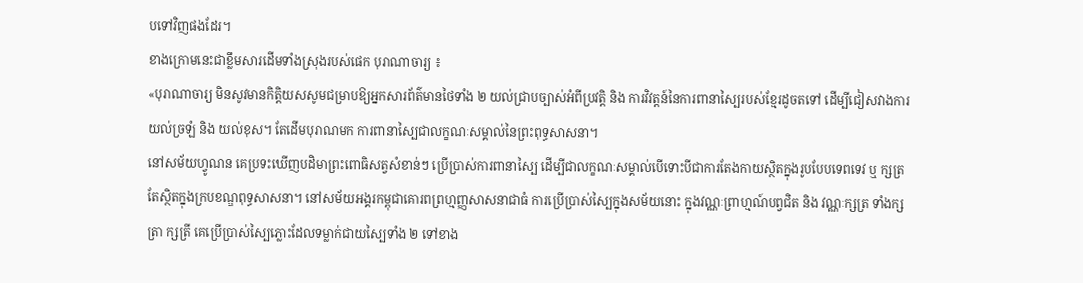បទៅវិញផងដែរ។
ខាងក្រោមនេះជាខ្លឹមសារដើមទាំងស្រុងរបស់ផេក បុរាណាចារ្យ ៖
«បុរាណាចារ្យ មិនសូវមានកិត្តិយសសូមជម្រាបឱ្យអ្នកសារព័ត៌មានថៃទាំង ២ យល់ជ្រាបច្បាស់អំពីប្រវត្តិ និង ការវិវត្តន៍នៃការពានាស្បៃរបស់ខ្មែរដូចតទៅ ដើម្បីជៀសវាងការយល់ច្រឡំ និង យល់ខុស។ តែដើមបុរាណមក ការពានាស្បៃជាលក្ខណៈសម្គាល់នៃព្រះពុទ្ធសាសនា។
នៅសម័យហ្វូណន គេប្រទះឃើញបដិមាព្រះពោធិសត្វសំខាន់ៗ ប្រើប្រាស់ការពានាស្បៃ ដើម្បីជាលក្ខណៈសម្គាល់បើទោះបីជាការតែងកាយស្ថិតក្នុងរូបបែបទេពទេវ ឬ ក្សត្រ តែស្ថិតក្នុងក្របខណ្ឌពុទ្ធសាសនា។ នៅសម័យអង្គរកម្ពុជាគោរពព្រហ្មញ្ញសាសនាជាធំ ការប្រើប្រាស់ស្បៃក្នុងសម័យនោះ ក្នុងវណ្ណៈព្រាហ្មណ៍បព្វជិត និង វណ្ណៈក្សត្រ ទាំងក្សត្រា ក្សត្រី គេប្រើប្រាស់ស្បៃភ្លោះដែលទម្លាក់ជាយស្បៃទាំង ២ ទៅខាង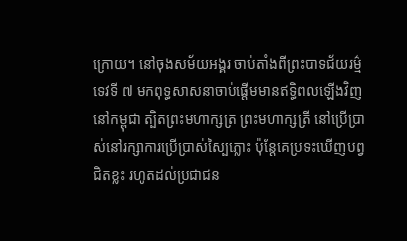ក្រោយ។ នៅចុងសម័យអង្គរ ចាប់តាំងពីព្រះបាទជ័យរម្ម៌ទេវទី ៧ មកពុទ្ធសាសនាចាប់ផ្តើមមានឥទ្ធិពលឡើងវិញនៅកម្ពុជា ត្បិតព្រះមហាក្សត្រ ព្រះមហាក្សត្រី នៅប្រើប្រាស់នៅរក្សាការប្រើប្រាស់ស្បៃភ្លោះ ប៉ុន្តែគេប្រទះឃើញបព្វជិតខ្លះ រហូតដល់ប្រជាជន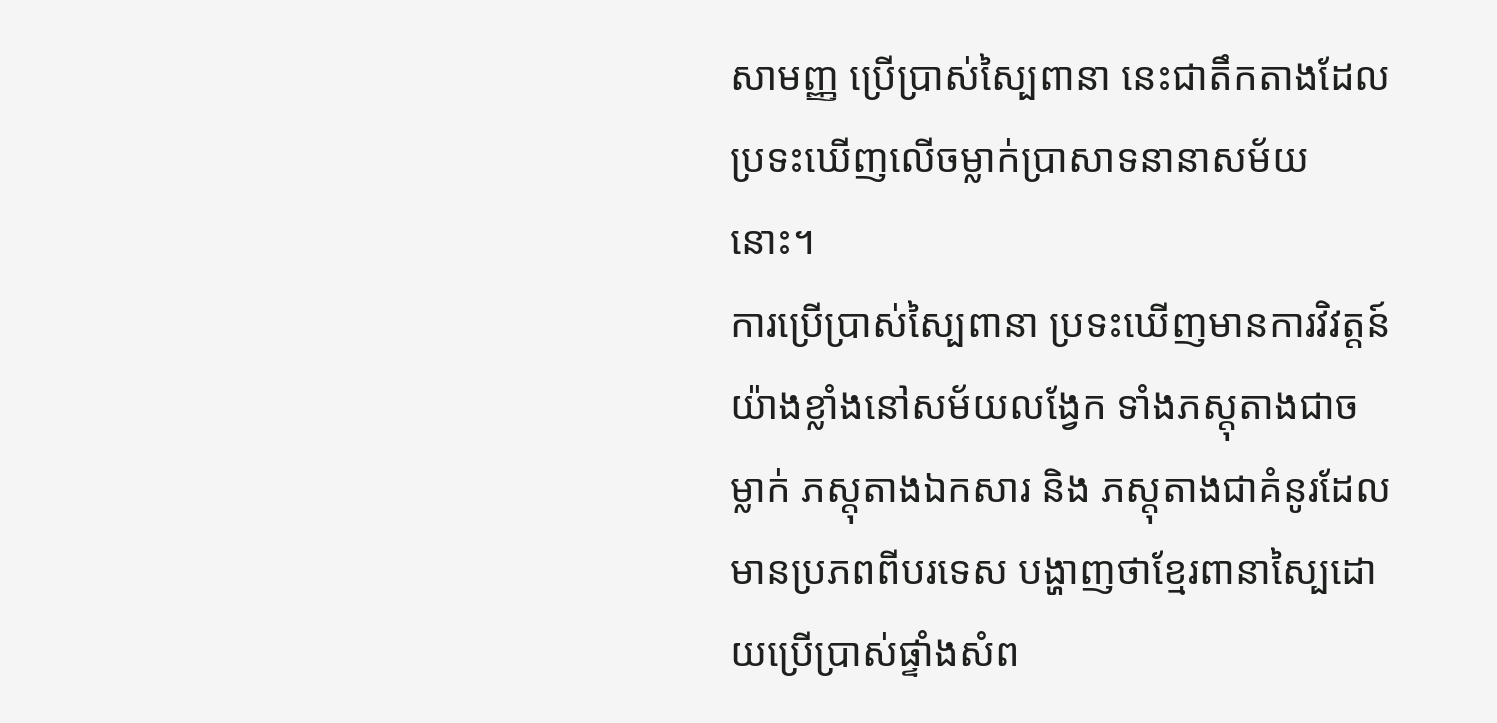សាមញ្ញ ប្រើប្រាស់ស្បៃពានា នេះជាតឹកតាងដែលប្រទះឃើញលើចម្លាក់ប្រាសាទនានាសម័យនោះ។
ការប្រើប្រាស់ស្បៃពានា ប្រទះឃើញមានការវិវត្តន៍យ៉ាងខ្លាំងនៅសម័យលង្វែក ទាំងភស្តុតាងជាចម្លាក់ ភស្តុតាងឯកសារ និង ភស្តុតាងជាគំនូរដែលមានប្រភពពីបរទេស បង្ហាញថាខ្មែរពានាស្បៃដោយប្រើប្រាស់ផ្ទាំងសំព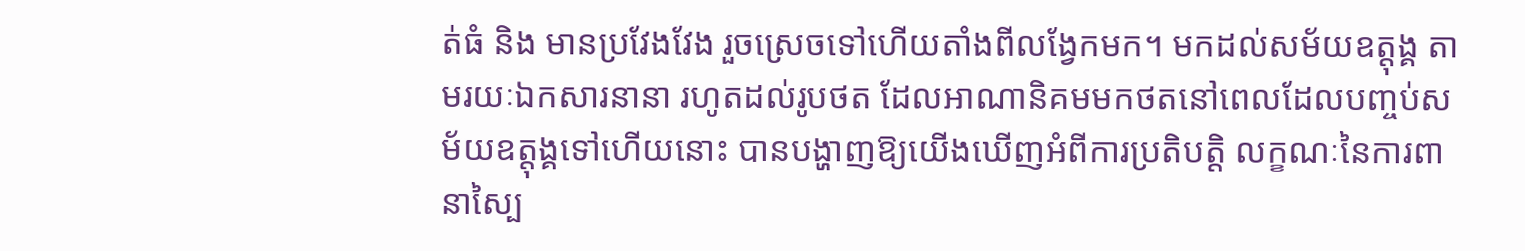ត់ធំ និង មានប្រវែងវែង រួចស្រេចទៅហើយតាំងពីលង្វែកមក។ មកដល់សម័យឧត្តុង្គ តាមរយៈឯកសារនានា រហូតដល់រូបថត ដែលអាណានិគមមកថតនៅពេលដែលបញ្ចប់សម័យឧត្តុង្គទៅហើយនោះ បានបង្ហាញឱ្យយើងឃើញអំពីការប្រតិបត្តិ លក្ខណៈនៃការពានាស្បៃ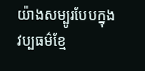យ៉ាងសម្បូរបែបក្នុងវប្បធម៌ខ្មែ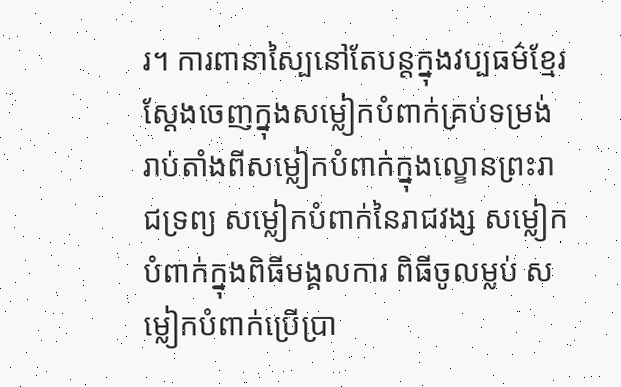រ។ ការពានាស្បៃនៅតែបន្តក្នុងវប្បធម៌ខ្មែរ ស្តែងចេញក្នុងសម្លៀកបំពាក់គ្រប់ទម្រង់ រាប់តាំងពីសម្លៀកបំពាក់ក្នុងល្ខោនព្រះរាជទ្រព្យ សម្លៀកបំពាក់នៃរាជវង្ស សម្លៀកបំពាក់ក្នុងពិធីមង្គលការ ពិធីចូលម្លប់ សម្លៀកបំពាក់ប្រើប្រា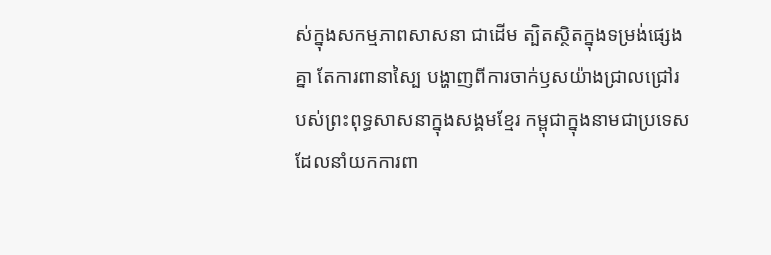ស់ក្នុងសកម្មភាពសាសនា ជាដើម ត្បិតស្ថិតក្នុងទម្រង់ផ្សេងគ្នា តែការពានាស្បៃ បង្ហាញពីការចាក់ឫសយ៉ាងជ្រាលជ្រៅរបស់ព្រះពុទ្ធសាសនាក្នុងសង្គមខ្មែរ កម្ពុជាក្នុងនាមជាប្រទេសដែលនាំយកការពា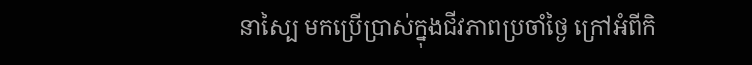នាស្បៃ មកប្រើប្រាស់ក្នុងជីវភាពប្រចាំថ្ងៃ ក្រៅអំពីកិ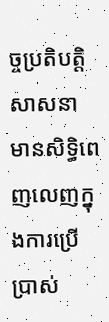ច្ចប្រតិបត្តិសាសនា មានសិទ្ធិពេញលេញក្នុងការប្រើប្រាស់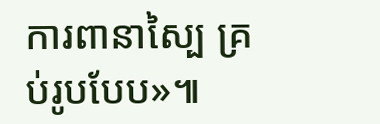ការពានាស្បៃ គ្រប់រូបបែប»៕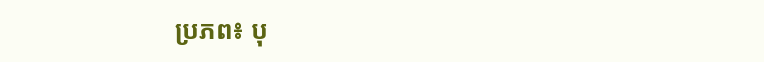ប្រភព៖ បុ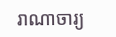រាណាចារ្យ